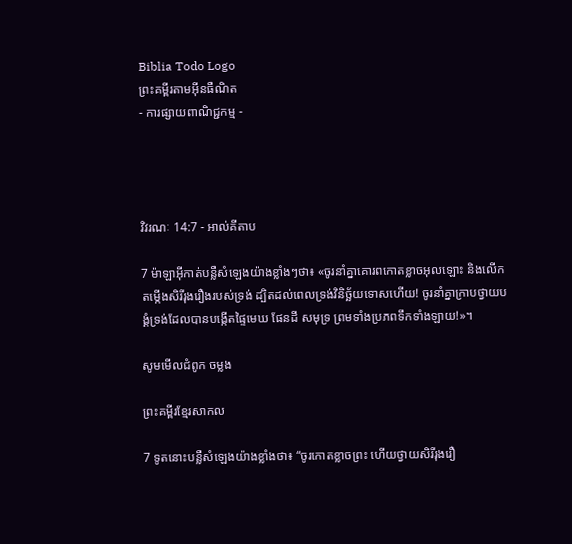Biblia Todo Logo
ព្រះគម្ពីរតាមអ៊ីនធឺណិត
- ការផ្សាយពាណិជ្ជកម្ម -




វិវរណៈ 14:7 - អាល់គីតាប

7 ម៉ាឡា‌អ៊ីកាត់បន្លឺសំឡេងយ៉ាងខ្លាំងៗថា៖ «ចូរនាំគ្នាគោរពកោតខ្លាចអុលឡោះ និងលើកតម្កើងសិរី‌រុង‌រឿងរបស់ទ្រង់ ដ្បិតដល់ពេលទ្រង់វិនិច្ឆ័យទោសហើយ! ចូរនាំគ្នាក្រាបថ្វាយ‌បង្គំទ្រង់ដែលបានបង្កើតផ្ទៃមេឃ ផែនដី សមុទ្រ ព្រមទាំងប្រភពទឹកទាំង‌ឡាយ!»។

សូមមើលជំពូក ចម្លង

ព្រះគម្ពីរខ្មែរសាកល

7 ទូតនោះបន្លឺសំឡេងយ៉ាងខ្លាំងថា៖ “ចូរកោតខ្លាចព្រះ ហើយថ្វាយសិរីរុងរឿ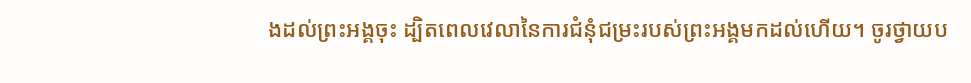ងដល់ព្រះអង្គចុះ ដ្បិតពេលវេលានៃការជំនុំជម្រះរបស់ព្រះអង្គមកដល់ហើយ។ ចូរថ្វាយប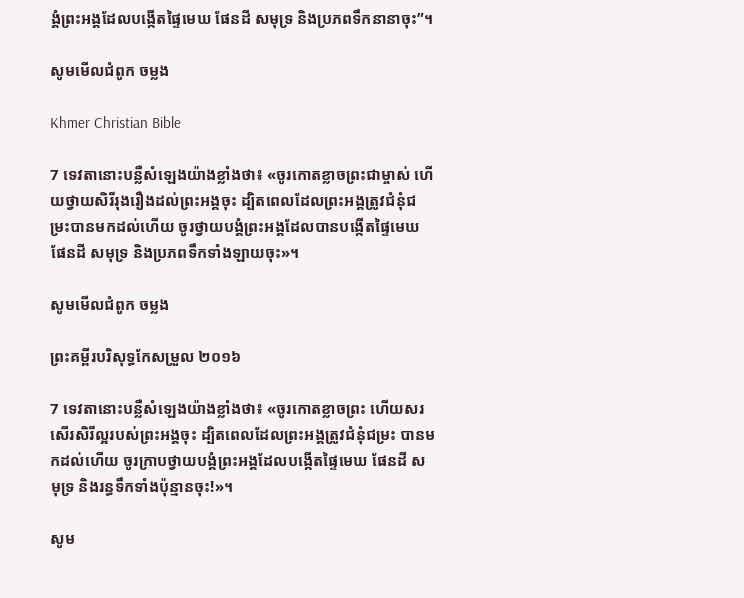ង្គំព្រះអង្គដែលបង្កើតផ្ទៃមេឃ ផែនដី សមុទ្រ និងប្រភពទឹកនានាចុះ”។

សូមមើលជំពូក ចម្លង

Khmer Christian Bible

7 ទេវតានោះបន្លឺសំឡេងយ៉ាងខ្លាំងថា៖ «ចូរកោតខ្លាចព្រះជាម្ចាស់ ហើយថ្វាយសិរីរុងរឿងដល់ព្រះអង្គចុះ ដ្បិតពេលដែលព្រះអង្គត្រូវជំនុំជម្រះបានមកដល់ហើយ ចូរថ្វាយបង្គំព្រះអង្គដែលបានបង្កើតផ្ទៃមេឃ ផែនដី សមុទ្រ និងប្រភពទឹកទាំងឡាយចុះ»។

សូមមើលជំពូក ចម្លង

ព្រះគម្ពីរបរិសុទ្ធកែសម្រួល ២០១៦

7 ទេវតានោះបន្លឺសំឡេងយ៉ាងខ្លាំងថា៖ «ចូរកោតខ្លាចព្រះ ហើយសរសើរសិរី‌ល្អរបស់ព្រះ‌អង្គចុះ ដ្បិតពេលដែលព្រះ‌អង្គត្រូវជំនុំជម្រះ បានមកដល់ហើយ ចូរក្រាបថ្វាយបង្គំព្រះ‌អង្គដែលបង្កើតផ្ទៃមេឃ ផែនដី សមុទ្រ និងរន្ធទឹកទាំងប៉ុន្មានចុះ!»។

សូម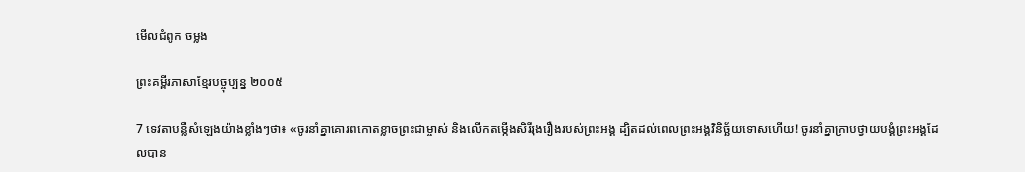មើលជំពូក ចម្លង

ព្រះគម្ពីរភាសាខ្មែរបច្ចុប្បន្ន ២០០៥

7 ទេវតាបន្លឺសំឡេងយ៉ាងខ្លាំងៗថា៖ «ចូរនាំគ្នាគោរពកោតខ្លាចព្រះ‌ជា‌ម្ចាស់ និងលើកតម្កើងសិរី‌រុងរឿងរបស់ព្រះអង្គ ដ្បិតដល់ពេលព្រះអង្គវិនិច្ឆ័យទោសហើយ! ចូរនាំគ្នាក្រាបថ្វាយ‌បង្គំព្រះអង្គដែលបាន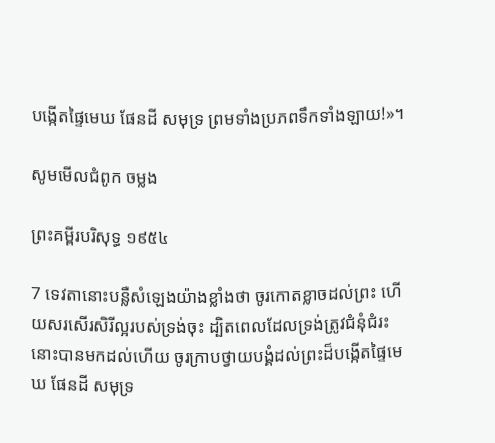បង្កើតផ្ទៃមេឃ ផែនដី សមុទ្រ ព្រមទាំងប្រភពទឹកទាំង‌ឡាយ!»។

សូមមើលជំពូក ចម្លង

ព្រះគម្ពីរបរិសុទ្ធ ១៩៥៤

7 ទេវតានោះបន្លឺសំឡេងយ៉ាងខ្លាំងថា ចូរកោត‌ខ្លាចដល់ព្រះ ហើយសរសើរសិរី‌ល្អរបស់ទ្រង់ចុះ ដ្បិតពេលដែលទ្រង់ត្រូវជំនុំជំរះ នោះបានមកដល់ហើយ ចូរក្រាបថ្វាយ‌បង្គំដល់ព្រះដ៏បង្កើតផ្ទៃមេឃ ផែនដី សមុទ្រ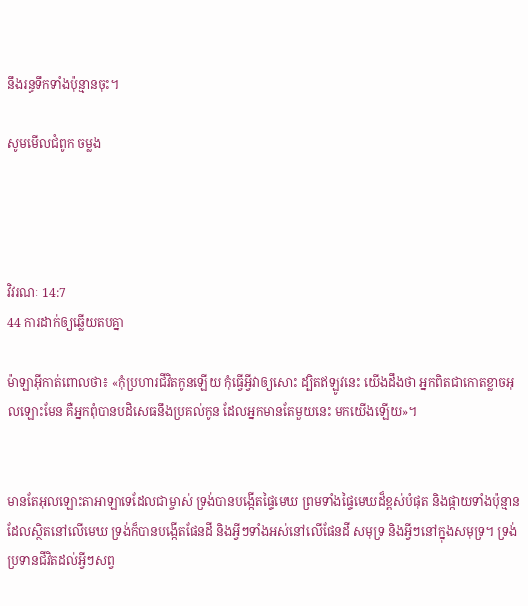នឹងរន្ធទឹកទាំងប៉ុន្មានចុះ។

សូមមើលជំពូក ចម្លង




វិវរណៈ 14:7
44 ការដាក់ឲ្យឆ្លើយតបគ្នា

ម៉ាឡា‌អ៊ីកាត់ពោលថា៖ «កុំប្រហារជីវិតកូនឡើយ កុំធ្វើអ្វីវាឲ្យសោះ ដ្បិតឥឡូវនេះ យើងដឹងថា អ្នកពិតជាកោតខ្លាចអុលឡោះមែន គឺអ្នកពុំបានបដិសេធនឹងប្រគល់កូន ដែលអ្នកមានតែមួយនេះ មកយើងឡើយ»។


មានតែអុលឡោះ‌តាអាឡាទេដែលជាម្ចាស់ ទ្រង់បានបង្កើតផ្ទៃមេឃ ព្រមទាំងផ្ទៃមេឃដ៏ខ្ពស់បំផុត និងផ្កាយទាំងប៉ុន្មានដែលស្ថិតនៅលើមេឃ ទ្រង់ក៏បានបង្កើតផែនដី និងអ្វីៗទាំងអស់នៅលើផែនដី សមុទ្រ និងអ្វីៗនៅក្នុងសមុទ្រ។ ទ្រង់ប្រទានជីវិតដល់អ្វីៗសព្វ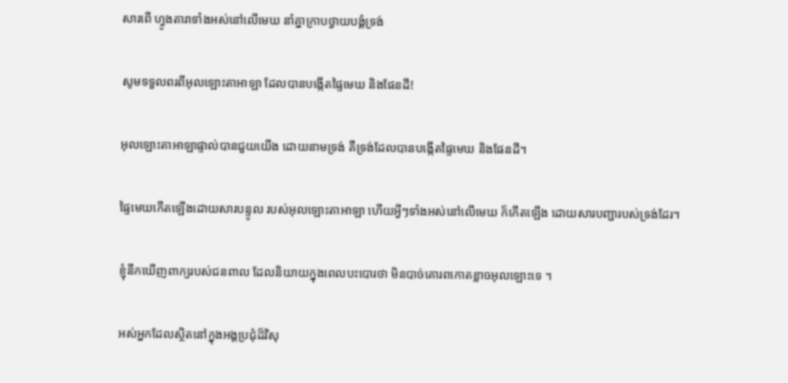សារពើ ហ្វូង‌តារាទាំងអស់នៅលើមេឃ នាំគ្នាក្រាបថ្វាយ‌បង្គំទ្រង់


សូមទទួលពរពីអុលឡោះ‌តាអាឡា ដែលបានបង្កើតផ្ទៃមេឃ និងផែនដី!


អុលឡោះ‌តាអាឡាផ្ទាល់បានជួយយើង ដោយនាមទ្រង់ គឺទ្រង់ដែលបានបង្កើតផ្ទៃមេឃ និងផែនដី។


ផ្ទៃមេឃកើតឡើងដោយ‌សារបន្ទូល របស់អុលឡោះ‌តាអាឡា ហើយអ្វីៗទាំងអស់នៅលើមេឃ ក៏កើតឡើង ដោយ‌សារបញ្ជារបស់ទ្រង់ដែរ។


ខ្ញុំនឹកឃើញពាក្យរបស់ជនពាល ដែលនិយាយក្នុងពេលបះ‌បោរថា មិនបាច់គោរពកោតខ្លាចអុលឡោះទេ ។


អស់អ្នកដែលស្ថិតនៅក្នុងអង្គប្រជុំដ៏‌វិសុ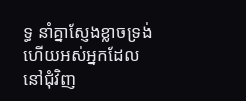ទ្ធ នាំគ្នាស្ញែងខ្លាចទ្រង់ ហើយអស់អ្នកដែលនៅជុំ‌វិញ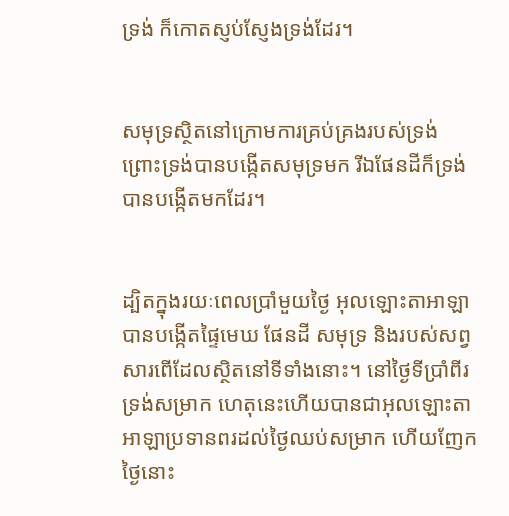ទ្រង់ ក៏កោតស្ញប់‌ស្ញែងទ្រង់ដែរ។


សមុទ្រស្ថិតនៅក្រោមការគ្រប់‌គ្រងរបស់ទ្រង់ ព្រោះទ្រង់បានបង្កើតសមុទ្រមក រីឯផែនដីក៏ទ្រង់បានបង្កើតមកដែរ។


ដ្បិតក្នុងរយៈពេលប្រាំមួយថ្ងៃ អុលឡោះ‌តាអាឡាបានបង្កើតផ្ទៃមេឃ ផែនដី សមុទ្រ និងរបស់សព្វសារពើដែលស្ថិតនៅទីទាំងនោះ។ នៅថ្ងៃទីប្រាំពីរ ទ្រង់សម្រាក ហេតុនេះហើយបានជាអុលឡោះ‌តាអាឡាប្រទានពរដល់ថ្ងៃឈប់សម្រាក ហើយញែកថ្ងៃនោះ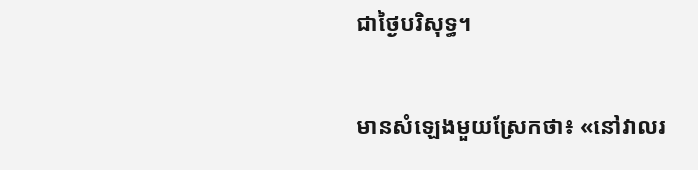ជាថ្ងៃបរិសុទ្ធ។


មានសំឡេងមួយស្រែកថា៖ «នៅវាលរ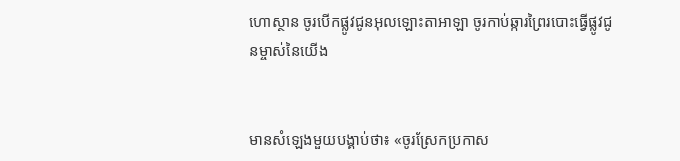ហោ‌ស្ថាន ចូរបើកផ្លូវជូនអុលឡោះ‌តាអាឡា ចូរកាប់ឆ្ការព្រៃរបោះធ្វើផ្លូវជូនម្ចាស់នៃយើង


មានសំឡេងមួយបង្គាប់ថា៖ «ចូរស្រែកប្រកាស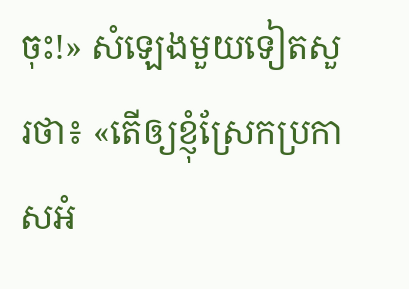ចុះ!» សំឡេងមួយទៀតសួរថា៖ «តើឲ្យខ្ញុំស្រែកប្រកាសអំ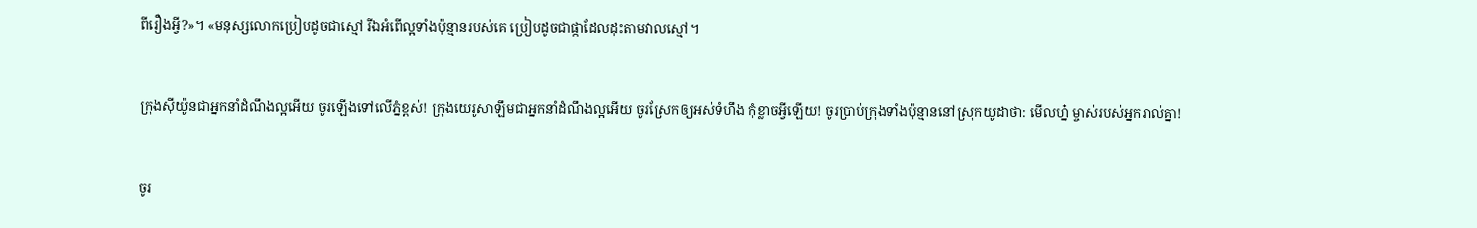ពីរឿងអ្វី?»។ «មនុស្សលោកប្រៀបដូចជាស្មៅ រីឯអំពើល្អទាំងប៉ុន្មានរបស់គេ ប្រៀបដូចជាផ្កាដែលដុះតាមវាលស្មៅ។


ក្រុងស៊ីយ៉ូនជាអ្នកនាំដំណឹង‌ល្អអើយ ចូរឡើងទៅលើភ្នំខ្ពស់! ក្រុងយេរូ‌សាឡឹមជាអ្នកនាំដំណឹង‌ល្អអើយ ចូរស្រែកឲ្យអស់ទំហឹង កុំខ្លាចអ្វីឡើយ! ចូរប្រាប់ក្រុងទាំងប៉ុន្មាននៅស្រុកយូដាថា: មើលហ្ន៎ ម្ចាស់របស់អ្នករាល់គ្នា!


ចូរ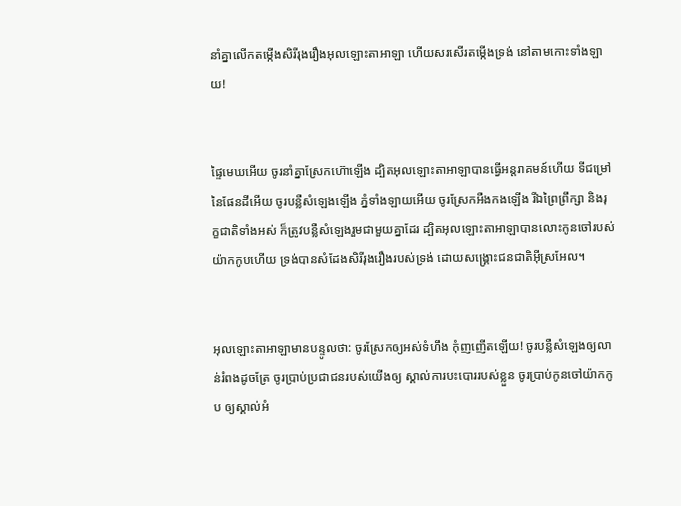នាំគ្នាលើកតម្កើងសិរី‌រុង‌រឿងអុលឡោះ‌តាអាឡា ហើយសរសើរតម្កើងទ្រង់ នៅតាមកោះទាំង‌ឡាយ!


ផ្ទៃមេឃអើយ ចូរនាំគ្នាស្រែកហ៊ោឡើង ដ្បិតអុលឡោះ‌តាអាឡាបានធ្វើអន្តរា‌គមន៍ហើយ ទីជម្រៅនៃផែនដីអើយ ចូរបន្លឺសំឡេងឡើង ភ្នំទាំង‌ឡាយអើយ ចូរស្រែកអឺង‌កងឡើង រីឯព្រៃព្រឹក្សា និងរុក្ខ‌ជាតិទាំងអស់ ក៏ត្រូវបន្លឺសំឡេងរួមជាមួយគ្នាដែរ ដ្បិតអុលឡោះ‌តាអាឡាបានលោះកូនចៅរបស់ យ៉ាកកូបហើយ ទ្រង់បានសំដែងសិរី‌រុង‌រឿងរបស់ទ្រង់ ដោយសង្គ្រោះជន‌ជាតិអ៊ីស្រ‌អែល។


អុលឡោះ‌តាអាឡាមានបន្ទូលថា: ចូរស្រែកឲ្យអស់ទំហឹង កុំញ‌ញើតឡើយ! ចូរបន្លឺសំឡេងឲ្យលាន់រំពងដូចត្រែ ចូរប្រាប់ប្រជា‌ជនរបស់យើងឲ្យ ស្គាល់ការបះ‌បោររបស់ខ្លួន ចូរប្រាប់កូនចៅយ៉ាកកូប ឲ្យស្គាល់អំ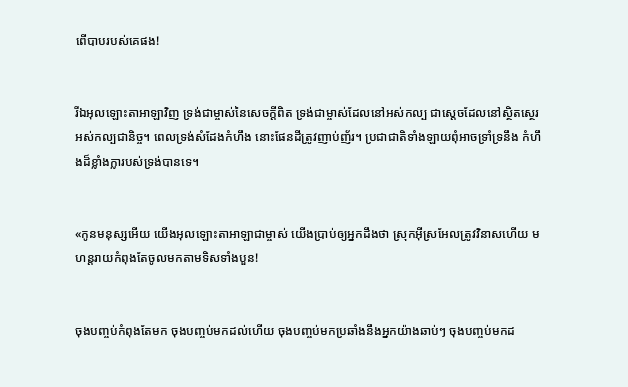ពើបាបរបស់គេផង!


រីឯអុលឡោះ‌តាអាឡាវិញ ទ្រង់ជាម្ចាស់នៃសេចក្ដីពិត ទ្រង់ជាម្ចាស់ដែលនៅអស់‌កល្ប ជាស្តេចដែលនៅស្ថិត‌ស្ថេរ អស់‌កល្បជា‌និច្ច។ ពេលទ្រង់សំដែងកំហឹង នោះផែនដីត្រូវញាប់‌ញ័រ។ ប្រជា‌ជាតិទាំង‌ឡាយពុំអាចទ្រាំ‌ទ្រនឹង កំហឹងដ៏ខ្លាំង‌ក្លារបស់ទ្រង់បានទេ។


«កូនមនុស្សអើយ យើងអុលឡោះ‌តាអាឡាជាម្ចាស់ យើងប្រាប់ឲ្យអ្នកដឹងថា ស្រុកអ៊ីស្រ‌អែលត្រូវវិនាសហើយ មហន្ត‌រាយកំពុងតែចូលមកតាមទិសទាំងបួន!


ចុងបញ្ចប់កំពុងតែមក ចុងបញ្ចប់មកដល់ហើយ ចុងបញ្ចប់មកប្រឆាំងនឹងអ្នកយ៉ាងឆាប់ៗ ចុងបញ្ចប់មកដ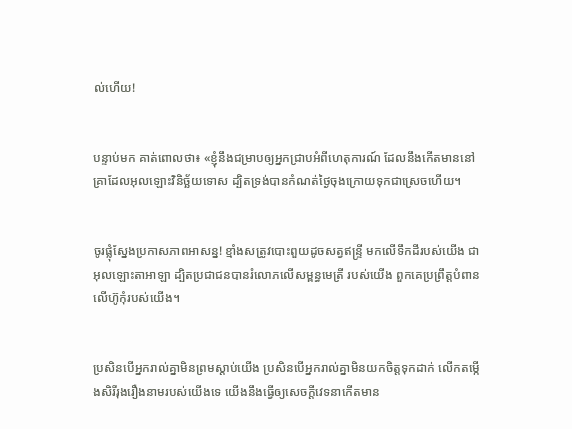ល់ហើយ!


បន្ទាប់មក គាត់ពោលថា៖ «ខ្ញុំនឹងជម្រាបឲ្យអ្នកជ្រាបអំពីហេតុ‌ការណ៍ ដែលនឹងកើតមាននៅគ្រាដែលអុលឡោះវិនិច្ឆ័យទោស ដ្បិតទ្រង់បានកំណត់ថ្ងៃចុងក្រោយទុកជាស្រេចហើយ។


ចូរផ្លុំស្នែងប្រកាសភាពអាសន្ន! ខ្មាំងសត្រូវបោះ‌ពួយដូចសត្វឥន្ទ្រី មកលើទឹកដីរបស់យើង ជាអុលឡោះ‌តាអាឡា ដ្បិតប្រជា‌ជនបានរំលោភលើសម្ពន្ធ‌មេត្រី របស់យើង ពួកគេប្រព្រឹត្តបំពានលើហ៊ូកុំរបស់យើង។


ប្រសិនបើអ្នករាល់គ្នាមិនព្រមស្ដាប់យើង ប្រសិនបើអ្នករាល់គ្នាមិនយកចិត្តទុកដាក់ លើកតម្កើងសិរី‌រុង‌រឿងនាមរបស់យើងទេ យើងនឹងធ្វើឲ្យសេចក្ដីវេទនាកើតមាន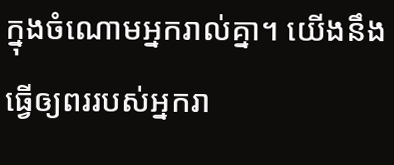ក្នុងចំណោមអ្នករាល់គ្នា។ យើងនឹងធ្វើឲ្យពររបស់អ្នករា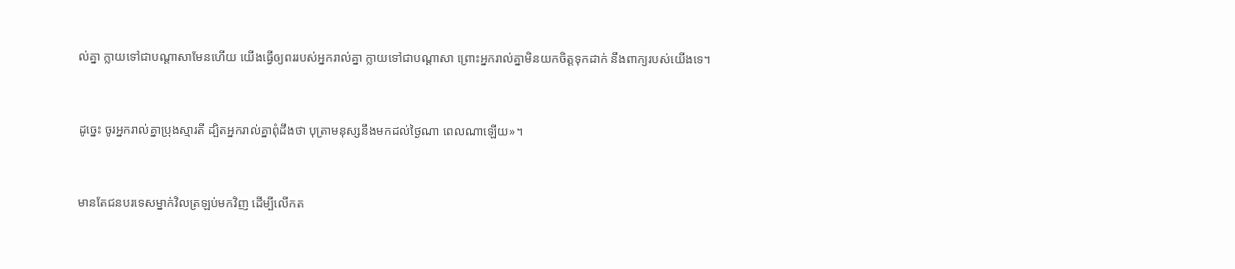ល់គ្នា ក្លាយទៅជាបណ្ដាសាមែនហើយ យើងធ្វើឲ្យពររបស់អ្នករាល់គ្នា ក្លាយទៅជាបណ្ដាសា ព្រោះអ្នករាល់គ្នាមិនយកចិត្តទុកដាក់ នឹងពាក្យរបស់យើងទេ។


ដូច្នេះ ចូរអ្នករាល់គ្នាប្រុងស្មារតី ដ្បិតអ្នករាល់គ្នាពុំដឹងថា បុត្រាមនុស្សនឹងមកដល់ថ្ងៃណា ពេលណាឡើយ»។


មានតែជនបរទេសម្នាក់វិលត្រឡប់មកវិញ ដើម្បីលើកត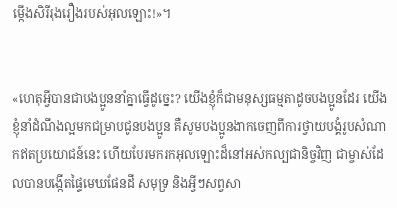ម្កើងសិរី‌រុង‌រឿងរបស់អុលឡោះ!»។


«ហេតុអ្វីបានជាបងប្អូននាំគ្នាធ្វើដូច្នេះ? យើងខ្ញុំក៏ជាមនុស្សធម្មតាដូចបងប្អូនដែរ យើងខ្ញុំនាំដំណឹង‌ល្អមកជម្រាបជូនបងប្អូន គឺសូមបងប្អូនងាកចេញពីការថ្វាយ‌បង្គំរូបសំណាកឥតប្រយោជន៍នេះ ហើយបែរមករកអុលឡោះដ៏នៅអស់‌កល្បជានិច្ចវិញ ជាម្ចាស់ដែលបានបង្កើតផ្ទៃមេឃផែនដី សមុទ្រ និងអ្វីៗសព្វសា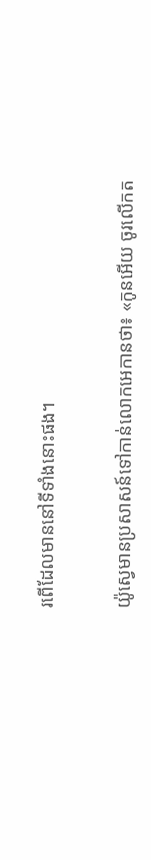រពើដែលមាននៅទីទាំងនោះផង។


យ៉ូស្វេមានប្រសាសន៍ទៅកាន់លោកអេកានថា៖ «កូនអើយ ចូរលើកត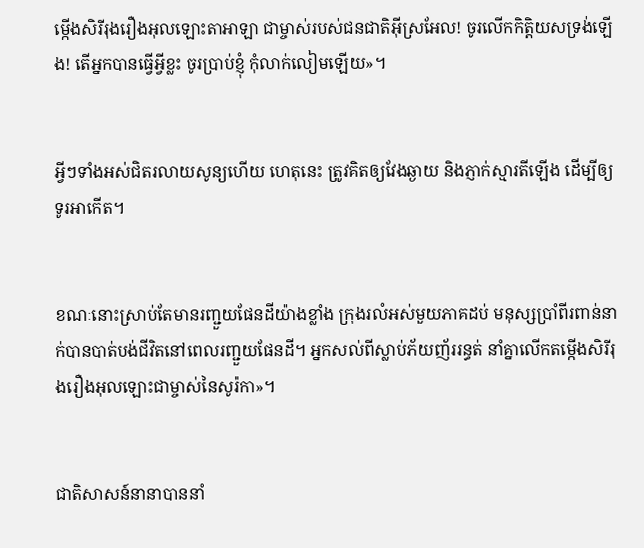ម្កើងសិរី‌រុង‌រឿងអុលឡោះ‌តាអាឡា ជាម្ចាស់របស់ជន‌ជាតិអ៊ីស្រ‌អែល! ចូរលើកកិត្តិយសទ្រង់ឡើង! តើអ្នកបានធ្វើអ្វីខ្លះ ចូរប្រាប់ខ្ញុំ កុំលាក់‌លៀមឡើយ»។


អ្វីៗទាំងអស់ជិតរលាយសូន្យហើយ ហេតុនេះ ត្រូវគិតឲ្យវែងឆ្ងាយ និងភ្ញាក់ស្មារតីឡើង ដើម្បីឲ្យទូរអាកើត។


ខណៈនោះស្រាប់តែមានរញ្ជួយផែនដីយ៉ាងខ្លាំង ក្រុងរលំអស់មួយភាគដប់ មនុស្សប្រាំពីរពាន់នាក់បានបាត់បង់ជីវិតនៅពេលរញ្ជួយផែនដី។ អ្នកសល់ពីស្លាប់ភ័យញ័ររន្ធត់ នាំគ្នាលើកតម្កើងសិរី‌រុង‌រឿងអុលឡោះជាម្ចាស់នៃសូរ៉កា»។


ជាតិសាសន៍នានាបាននាំ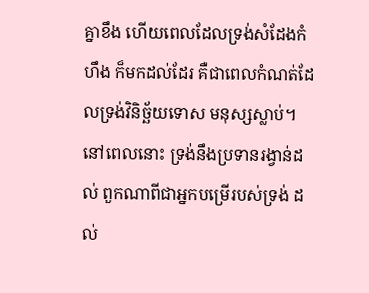គ្នាខឹង ហើយពេលដែលទ្រង់សំដែងកំហឹង ក៏មកដល់ដែរ គឺជាពេលកំណត់ដែលទ្រង់វិនិច្ឆ័យទោស មនុស្សស្លាប់។ នៅពេលនោះ ទ្រង់នឹងប្រទានរង្វាន់ដល់ ពួកណាពីជាអ្នកបម្រើរបស់ទ្រង់ ដល់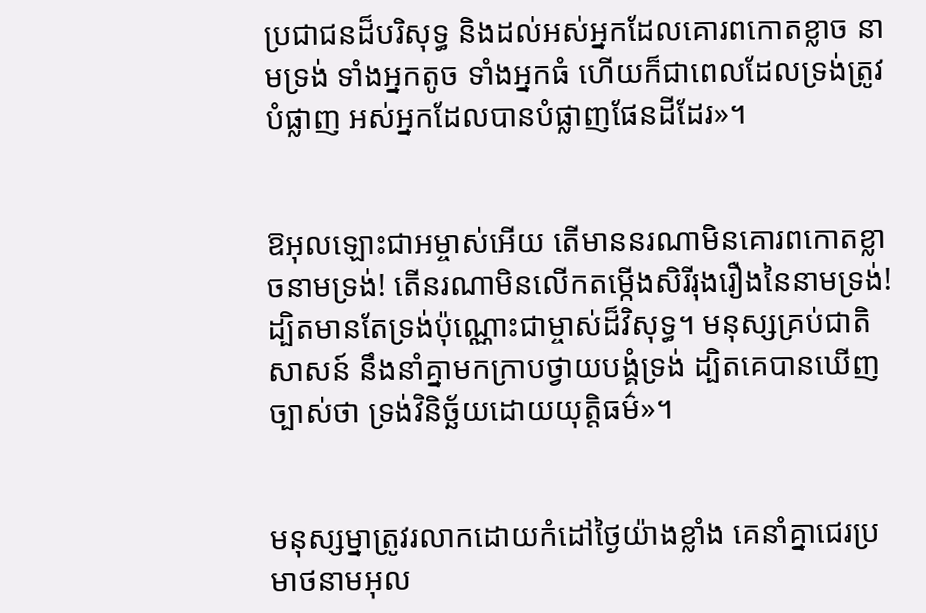ប្រជា‌ជនដ៏‌បរិសុទ្ធ និងដល់អស់អ្នកដែលគោរពកោតខ្លាច នាមទ្រង់ ទាំងអ្នកតូច ទាំងអ្នកធំ ហើយក៏ជាពេលដែលទ្រង់ត្រូវបំផ្លាញ អស់អ្នកដែលបានបំផ្លាញផែនដីដែរ»។


ឱអុលឡោះ‌ជាអម្ចាស់អើយ តើមាននរណាមិនគោរពកោតខ្លាចនាមទ្រង់! តើនរណាមិនលើកតម្កើងសិរី‌រុង‌រឿងនៃនាមទ្រង់! ដ្បិតមានតែទ្រង់ប៉ុណ្ណោះជាម្ចាស់ដ៏វិសុទ្ធ។ មនុស្សគ្រប់ជាតិសាសន៍ នឹងនាំគ្នាមកក្រាបថ្វាយ‌បង្គំទ្រង់ ដ្បិតគេបានឃើញច្បាស់ថា ទ្រង់វិនិច្ឆ័យដោយយុត្ដិធម៌»។


មនុស្ស‌ម្នាត្រូវរលាកដោយកំដៅថ្ងៃយ៉ាងខ្លាំង គេនាំគ្នាជេរប្រមាថនាមអុល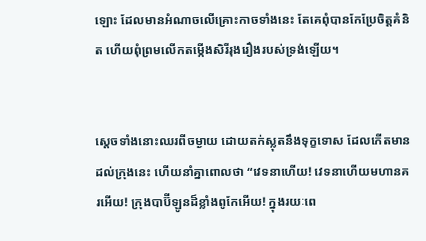ឡោះ ដែលមានអំណាចលើគ្រោះកាចទាំងនេះ តែគេពុំបានកែប្រែចិត្ដគំនិត ហើយពុំព្រមលើកតម្កើងសិរី‌រុង‌រឿងរបស់ទ្រង់ឡើយ។


ស្ដេចទាំងនោះឈរពីចម្ងាយ ដោយតក់‌ស្លុតនឹងទុក្ខទោស ដែលកើតមានដល់ក្រុងនេះ ហើយនាំគ្នាពោលថា “វេទនាហើយ! វេទនាហើយមហា‌នគរអើយ! ក្រុងបាប៊ី‌ឡូនដ៏ខ្លាំងពូកែអើយ! ក្នុងរយៈពេ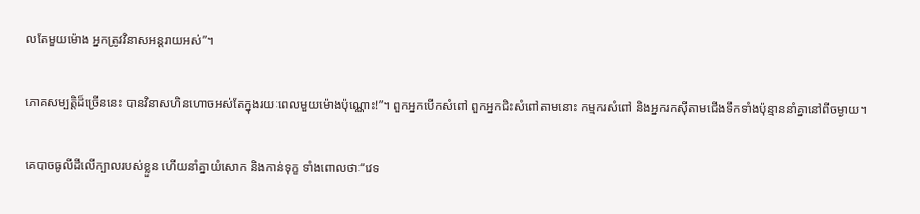លតែមួយម៉ោង អ្នកត្រូវវិនាសអន្ដរាយអស់”។


ភោគសម្បត្តិដ៏ច្រើននេះ បានវិនាសហិន‌ហោចអស់តែក្នុងរយៈពេលមួយម៉ោងប៉ុណ្ណោះ!”។ ពួកអ្នកបើកសំពៅ ពួកអ្នកជិះសំពៅតាមនោះ កម្មករសំពៅ និងអ្នករកស៊ីតាមជើងទឹកទាំងប៉ុន្មាននាំគ្នានៅពីចម្ងាយ។


គេបាចធូលីដីលើក្បាលរបស់ខ្លួន ហើយនាំគ្នាយំសោក និងកាន់ទុក្ខ ទាំងពោលថាៈ“វេទ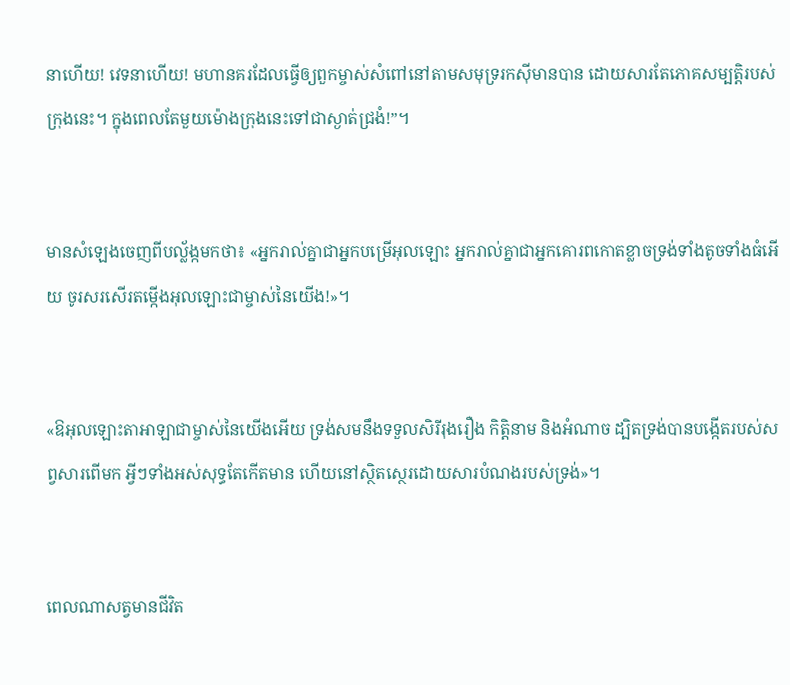នាហើយ! វេទនាហើយ! មហានគរដែលធ្វើឲ្យពួកម្ចាស់សំពៅនៅតាមសមុទ្ររកស៊ីមានបាន ដោយ‌សារតែភោគសម្បត្តិរបស់ក្រុងនេះ។ ក្នុងពេលតែមួយម៉ោងក្រុងនេះទៅជាស្ងាត់ជ្រងំ!”។


មានសំឡេងចេញពីបល្ល័ង្កមកថា៖ «អ្នករាល់គ្នាជាអ្នកបម្រើអុលឡោះ អ្នករាល់គ្នាជាអ្នកគោរពកោតខ្លាចទ្រង់ទាំងតូចទាំងធំអើយ ចូរសរសើរតម្កើងអុលឡោះជាម្ចាស់នៃយើង!»។


«ឱអុលឡោះ‌តាអាឡាជាម្ចាស់នៃយើងអើយ ទ្រង់សមនឹងទទួលសិរី‌រុង‌រឿង កិត្ដិ‌នាម និងអំណាច ដ្បិតទ្រង់បានបង្កើតរបស់សព្វសារពើមក អ្វីៗទាំងអស់សុទ្ធតែកើតមាន ហើយនៅស្ថិត‌ស្ថេរដោយ‌សារបំណងរបស់ទ្រង់»។


ពេលណាសត្វមានជីវិត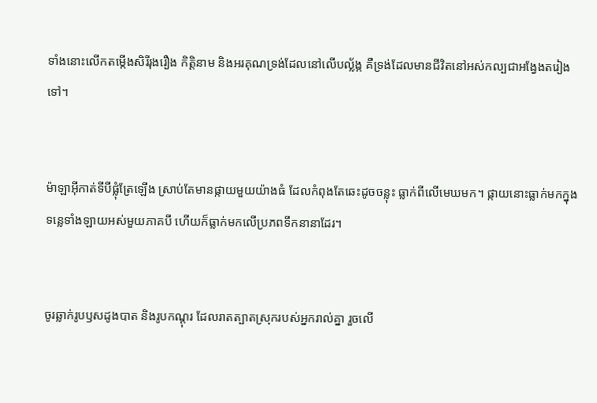ទាំងនោះលើកតម្កើងសិរី‌រុង‌រឿង កិត្ដិ‌នាម និងអរគុណទ្រង់ដែលនៅលើបល្ល័ង្ក គឺទ្រង់ដែលមានជីវិតនៅអស់‌កល្បជាអង្វែងតរៀងទៅ។


ម៉ាឡា‌អ៊ីកាត់ទីបីផ្លុំត្រែឡើង ស្រាប់តែមានផ្កាយមួយយ៉ាងធំ ដែលកំពុងតែឆេះដូចចន្លុះ ធ្លាក់ពីលើមេឃមក។ ផ្កាយនោះធ្លាក់មកក្នុងទន្លេទាំង‌ឡាយអស់មួយភាគបី ហើយក៏ធ្លាក់មកលើប្រភពទឹកនានាដែរ។


ចូរឆ្លាក់រូបឫសដូងបាត និងរូបកណ្តុរ ដែលរាតត្បាតស្រុករបស់អ្នករាល់គ្នា រួចលើ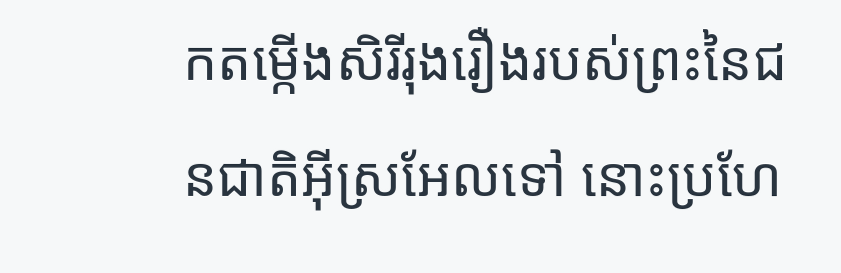កតម្កើងសិរី‌រុង‌រឿងរបស់ព្រះនៃជន‌ជាតិអ៊ីស្រ‌អែលទៅ នោះប្រហែ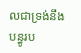លជាទ្រង់នឹងបន្ធូរប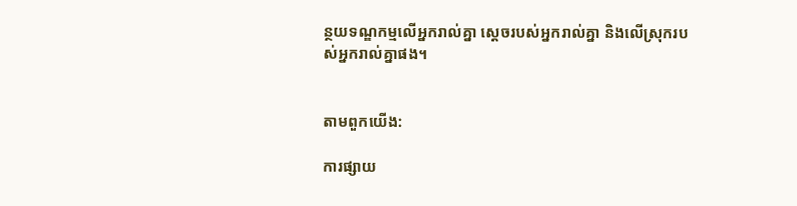ន្ថយទណ្ឌ‌កម្មលើអ្នករាល់គ្នា ស្តេចរបស់អ្នករាល់គ្នា និងលើស្រុករបស់អ្នករាល់គ្នាផង។


តាមពួកយើង:

ការផ្សាយ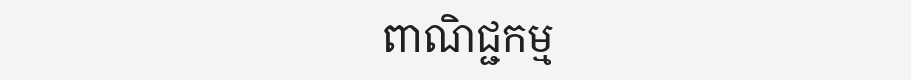ពាណិជ្ជកម្ម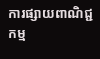ការផ្សាយពាណិជ្ជកម្ម